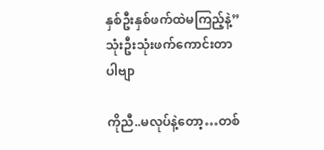နှစ်ဦးနှစ်ဖက်ထဲမကြည့်နဲ့”သုံးဦးသုံးဖက်ကောင်းတာပါဗျာ

ကိုညီ..မလုပ်နဲ့တော့…တစ်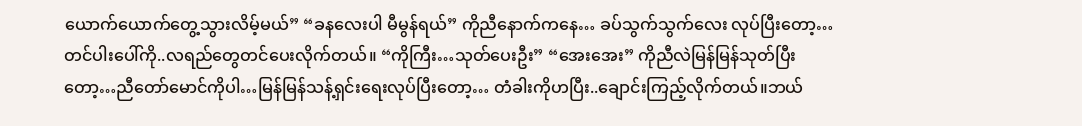ယောက်ယောက်တွေ့သွားလိမ့်မယ်” “ခနလေးပါ မီမွန်ရယ်” ကိုညီနောက်ကနေ… ခပ်သွက်သွက်လေး လုပ်ပြီးတော့…တင်ပါးပေါ်ကို..လရည်တွေတင်ပေးလိုက်တယ်။ “ကိုကြီး…သုတ်ပေးဦး” “အေးအေး” ကိုညီလဲမြန်မြန်သုတ်ပြီး တော့…ညီတော်မောင်ကိုပါ…မြန်မြန်သန့်ရှင်းရေးလုပ်ပြီးတော့… တံခါးကိုဟပြီး..ချောင်းကြည့်လိုက်တယ်။ဘယ်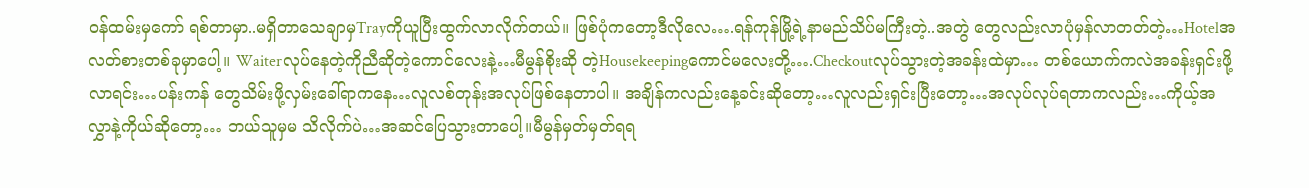ဝန်ထမ်းမှကော် ရစ်တာမှာ..မရှိတာသေချာမှTrayကိုယူပြီးထွက်လာလိုက်တယ်။ ဖြစ်ပုံကတော့ဒီလိုလေ….ရန်ကုန်မြို့ရဲ့နာမည်သိပ်မကြီးတဲ့..အတွဲ တွေလည်းလာပုံမှန်လာတတ်တဲ့…Hotelအလတ်စားတစ်ခုမှာပေါ့။ Waiterလုပ်နေတဲ့ကိုညီဆိုတဲ့ကောင်လေးနဲ့…မီမွန်စိုးဆို တဲ့Housekeepingကောင်မလေးတို့….Checkoutလုပ်သွားတဲ့အခန်းထဲမှာ… တစ်ယောက်ကလဲအခန်းရှင်းဖို့လာရင်း…ပန်းကန် တွေသိမ်းဖို့လှမ်းခေါ်ရာကနေ…လူလစ်တုန်းအလုပ်ဖြစ်နေတာပါ။ အချိန်ကလည်းနေ့ခင်းဆိုတော့…လူလည်းရှင်းပြီးတော့…အလုပ်လုပ်ရတာကလည်း…ကိုယ့်အလွှာနဲ့ကိုယ်ဆိုတော့… ဘယ်သူမှမ သိလိုက်ပဲ…အဆင်ပြေသွားတာပေါ့။မီမွန်မှတ်မှတ်ရရ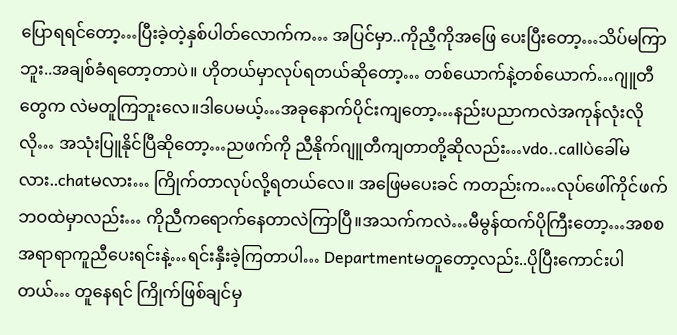ပြောရရင်တော့…ပြီးခဲ့တဲ့နှစ်ပါတ်လောက်က… အပြင်မှာ..ကိုညီ့ကိုအဖြေ ပေးပြီးတော့…သိပ်မကြာဘူး..အချစ်ခံရတော့တာပဲ။ ဟိုတယ်မှာလုပ်ရတယ်ဆိုတော့… တစ်ယောက်နဲ့တစ်ယောက်…ဂျူတီတွေက လဲမတူကြဘူးလေ။ဒါပေမယ့်…အခုနောက်ပိုင်းကျတော့…နည်းပညာကလဲအကုန်လုံးလိုလို… အသုံးပြူနိုင်ပြီဆိုတော့…ညဖက်ကို ညီနိုက်ဂျူတီကျတာတို့ဆိုလည်း…vdo..callပဲခေါ်မလား..chatမလား… ကြိုက်တာလုပ်လို့ရတယ်လေ။ အဖြေမပေးခင် ကတည်းက…လုပ်ဖေါ်ကိုင်ဖက်ဘဝထဲမှာလည်း… ကိုညီကရောက်နေတာလဲကြာပြီ။အသက်ကလဲ…မီမွန်ထက်ပိုကြီးတော့…အစစအရာရာကူညီပေးရင်းနဲ့…ရင်းနှီးခဲ့ကြတာပါ… Departmentမတူတော့လည်း..ပိုပြီးကောင်းပါတယ်… တူနေရင် ကြိုက်ဖြစ်ချင်မှ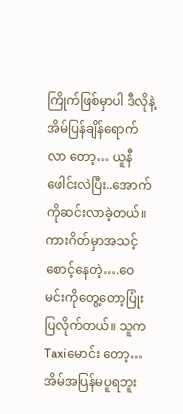ကြိုက်ဖြစ်မှာပါ ဒီလိုနဲ့အိမ်ပြန်ချိန်ရောက်လာ တော့… ယူနီဖေါင်းလဲပြီး..အောက်ကိုဆင်းလာခဲ့တယ်။ကားဂိတ်မှာအသင့်စောင့်နေတဲ့….ဝေမင်းကိုတွေ့တော့ပြုံးပြလိုက်တယ်။ သူကTaxiမောင်း တော့… အိမ်အပြန်မပူရဘူး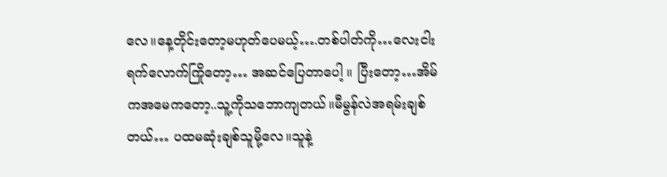လေ။နေ့တိုင်းတော့မဟုတ်ပေမယ့်….တစ်ပါတ်ကို…လေးငါးရက်လောက်ကြိုတော့… အဆင်ပြေတာပေါ့ ။ ပြီးတော့…အိမ်ကအမေကတော့..သူ့ကိုသဘောကျတယ်။မီမွန်လဲအရမ်းချစ်တယ်… ပထမဆုံးချစ်သူမို့လေ။သူနဲ့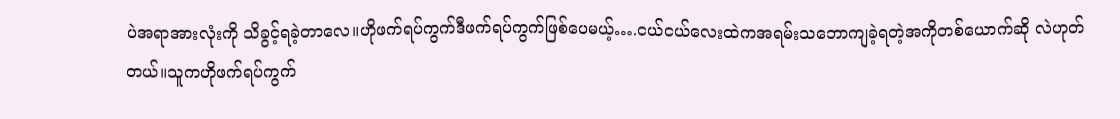ပဲအရာအားလုံးကို သိခွင့်ရခဲ့တာလေ။ဟိုဖက်ရပ်ကွက်ဒီဖက်ရပ်ကွက်ဖြစ်ပေမယ့်….ငယ်ငယ်လေးထဲကအရမ်းသဘောကျခဲ့ရတဲ့အကိုတစ်ယောက်ဆို လဲဟုတ်တယ်။သူကဟိုဖက်ရပ်ကွက်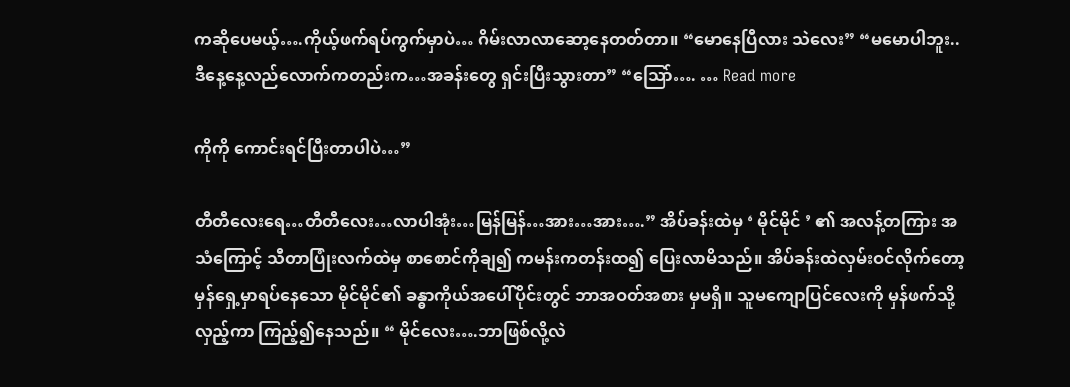ကဆိုပေမယ့်….ကိုယ့်ဖက်ရပ်ကွက်မှာပဲ… ဂိမ်းလာလာဆော့နေတတ်တာ။ “မောနေပြီလား သဲလေး” “မမောပါဘူး..ဒီနေ့နေ့လည်လောက်ကတည်းက…အခန်းတွေ ရှင်းပြီးသွားတာ” “သြော်…. … Read more

ကိုကို ကောင်းရင်ပြီးတာပါပဲ…”

တီတီလေးရေ…တီတီလေး…လာပါအုံး…မြန်မြန်…အား…အား….” အိပ်ခန်းထဲမှ ‘ မိုင်မိုင် ’ ၏ အလန့်တကြား အသံကြောင့် သီတာပြုံးလက်ထဲမှ စာစောင်ကိုချ၍ ကမန်းကတန်းထ၍ ပြေးလာမိသည်။ အိပ်ခန်းထဲလှမ်းဝင်လိုက်တော့ မှန်ရှေ့မှာရပ်နေသော မိုင်မိုင်၏ ခန္ဓာကိုယ်အပေါ်ပိုင်းတွင် ဘာအဝတ်အစား မှမရှိ။ သူမကျောပြင်လေးကို မှန်ဖက်သို့လှည့်ကာ ကြည့်၍နေသည်။ “ မိုင်လေး….ဘာဖြစ်လို့လဲ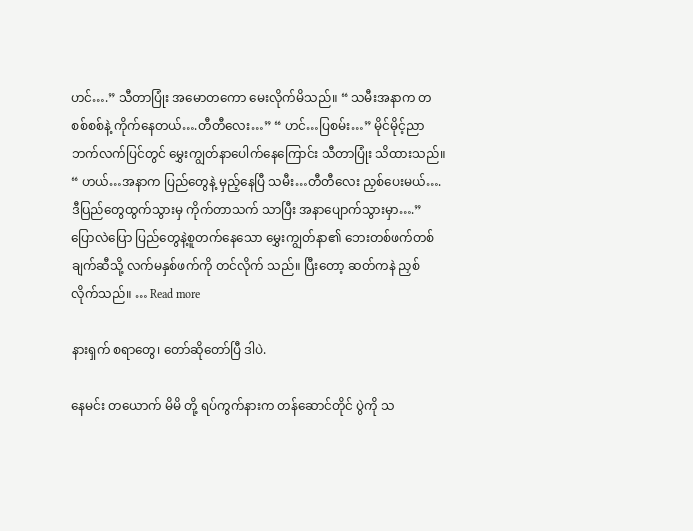ဟင်….” သီတာပြုံး အမောတကော မေးလိုက်မိသည်။ “ သမီးအနာက တစစ်စစ်နဲ့ ကိုက်နေတယ်….တီတီလေး…” “ ဟင်…ပြစမ်း…” မိုင်မိုင့်ညာဘက်လက်ပြင်တွင် မွှေးကျွတ်နာပေါက်နေကြောင်း သီတာပြုံး သိထားသည်။ “ ဟယ်…အနာက ပြည်တွေနဲ့ မှည့်နေပြီ သမီး…တီတီလေး ညှစ်ပေးမယ်….ဒီပြည်တွေထွက်သွားမှ ကိုက်တာသက် သာပြီး အနာပျောက်သွားမှာ….” ပြောလဲပြော ပြည်တွေနဲ့စူတက်နေသော မွှေးကျွတ်နာ၏ ဘေးတစ်ဖက်တစ်ချက်ဆီသို့ လက်မနှစ်ဖက်ကို တင်လိုက် သည်။ ပြီးတော့ ဆတ်ကနဲ ညှစ်လိုက်သည်။ … Read more

နားရှက် စရာတွေ၊ တော်ဆိုတော်ပြီ ဒါပဲ.

နေမင်း တယောက် မိမိ တို့ ရပ်ကွက်နားက တန်ဆောင်တိုင် ပွဲကို သ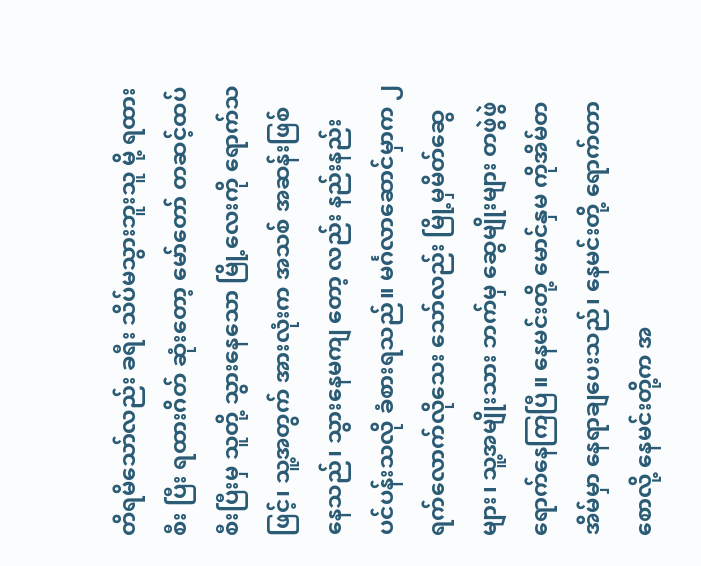တိရမိသော်လည်း ခရီး သိပ်မသွားဘူးသူ မို့ ရထားစီး ပြီး ရထားဂိတ် ဆုံးတော့ မော်တော် တဆင့်ထပ် စီးပြီးမှ သူတို့ သွားနေသော မြို့လေးကို ရောက်သဖြင့်၊ သူ့အတွက် အားလုံးက အသစ် အဆန်းဖြစ်နေသည်၊ သွားနေမကျ တော့ လည်း နည်းနည်း ပင်ပန်းသလို ခံစားရသည်။ မင်္ဂလာဆောင်မှာက ၂ရက်လောက်လိုသေး သော်လည်း မြို့မှမိတ်ဆွေ များ၊ သူ့အမျိုးသား ဘက်မှ ဆွေမျိုးများ တဖွဲဖွဲ ရောက်နေကြပြီ။ နေမင်းတို့ မောင်နှမ ကိုအိမ်တအိမ်မှာ နေရာချပေးသည်၊ နေမင်းတို့ ရောက်တာ စောလို့ နေမင်းတို့က အ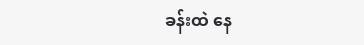ခန်းထဲ နေ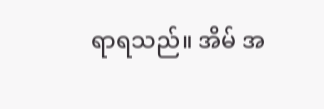ရာရသည်။ အိမ် အ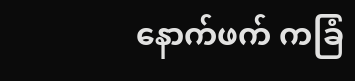နောက်ဖက် ကခြံ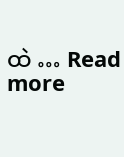ထဲ … Read more